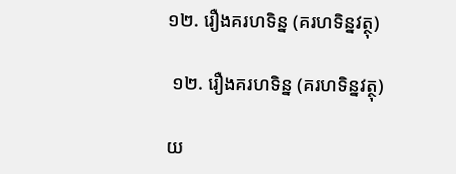១២. រឿងគរហទិន្ន (គរហទិន្នវត្ថុ)

 ១២. រឿងគរហទិន្ន (គរហទិន្នវត្ថុ)

យ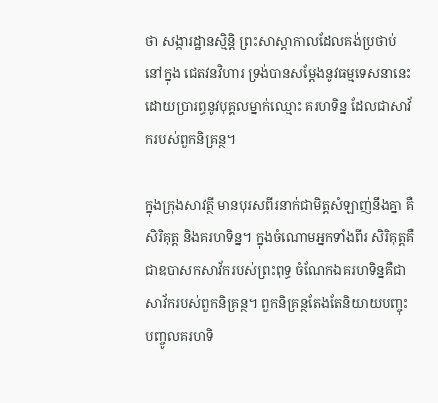ថា សង្ការដ្ឋានស្មិន្តិ ព្រះសាស្តាកាលដែលគង់ប្រថាប់នៅក្នុង ជេតវនវិហារ ទ្រង់បានសម្ដែងនូវធម្មទេសនានេះ ដោយប្រារព្ធនូវបុគ្គលម្នាក់ឈ្មោះ គរហទិន្ន ដែលជាសាវ័ករបស់ពួកនិគ្រន្ថ។

ក្នុងក្រុងសាវត្ថី មានបុរសពីរនាក់ជាមិត្តសំឡាញ់នឹងគ្នា គឺ សិរិគុត្ត និងគរហទិន្ន។ ក្នុងចំណោមអ្នកទាំងពីរ សិរិគុត្តគឺជាឧបាសកសាវ័ករបស់ព្រះពុទ្ធ ចំណែកឯគរហទិន្នគឺជាសាវ័ករបស់ពួកនិគ្រន្ថ។ ពួកនិគ្រន្ថតែងតែនិយាយបញ្ចុះបញ្ចូលគរហទិ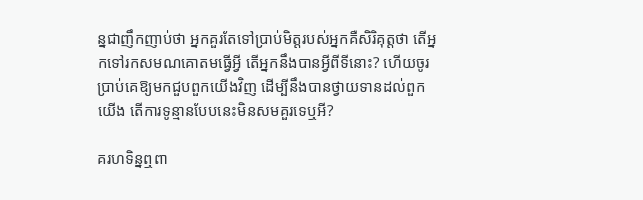ន្នជាញឹកញាប់ថា អ្នកគួរតែទៅប្រាប់មិត្តរបស់អ្នកគឺសិរិគុត្តថា តើអ្នកទៅរកសមណគោតមធ្វើអ្វី តើអ្នកនឹងបានអ្វីពីទីនោះ? ហើយចូរប្រាប់គេឱ្យមកជួបពួកយើងវិញ ដើម្បីនឹងបានថ្វាយទានដល់ពួកយើង តើការទូន្មានបែបនេះមិនសមគួរទេឬអី?

គរហទិន្នឮពា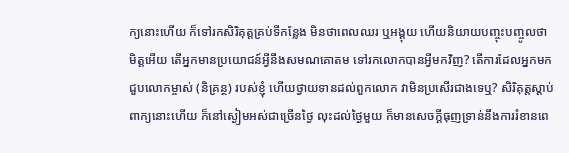ក្យនោះហើយ ក៏ទៅរកសិរិគុត្តគ្រប់ទីកន្លែង មិនថាពេលឈរ ឬអង្គុយ ហើយនិយាយបញ្ចុះបញ្ចូលថា មិត្តអើយ តើអ្នកមានប្រយោជន៍អ្វីនឹងសមណគោតម ទៅរកលោកបានអ្វីមកវិញ? តើការដែលអ្នកមកជួបលោកម្ចាស់ (និគ្រន្ថ) របស់ខ្ញុំ ហើយថ្វាយទានដល់ពួកលោក វាមិនប្រសើរជាងទេឬ? សិរិគុត្តស្ដាប់ពាក្យនោះហើយ ក៏នៅស្ងៀមអស់ជាច្រើនថ្ងៃ លុះដល់ថ្ងៃមួយ ក៏មានសេចក្ដីធុញទ្រាន់នឹងការរំខានពេ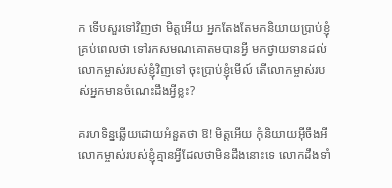ក ទើបសួរទៅវិញថា មិត្តអើយ អ្នកតែងតែមកនិយាយប្រាប់ខ្ញុំគ្រប់ពេលថា ទៅរកសមណគោតមបានអ្វី មកថ្វាយទានដល់លោកម្ចាស់របស់ខ្ញុំវិញទៅ ចុះប្រាប់ខ្ញុំមើល៍ តើលោកម្ចាស់របស់អ្នកមានចំណេះដឹងអ្វីខ្លះ?

គរហទិន្នឆ្លើយដោយអំនួតថា ឱ! មិត្តអើយ កុំនិយាយអ៊ីចឹងអី លោកម្ចាស់របស់ខ្ញុំគ្មានអ្វីដែលថាមិនដឹងនោះទេ លោកដឹងទាំ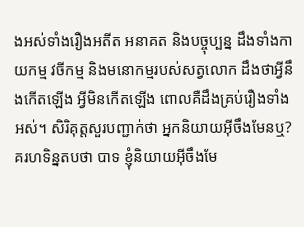ងអស់ទាំងរឿងអតីត អនាគត និងបច្ចុប្បន្ន ដឹងទាំងកាយកម្ម វចីកម្ម និងមនោកម្មរបស់សត្វលោក ដឹងថាអ្វីនឹងកើតឡើង អ្វីមិនកើតឡើង ពោលគឺដឹងគ្រប់រឿងទាំងអស់។ សិរិគុត្តសួរបញ្ជាក់ថា អ្នកនិយាយអ៊ីចឹងមែនឬ? គរហទិន្នតបថា បាទ ខ្ញុំនិយាយអ៊ីចឹងមែ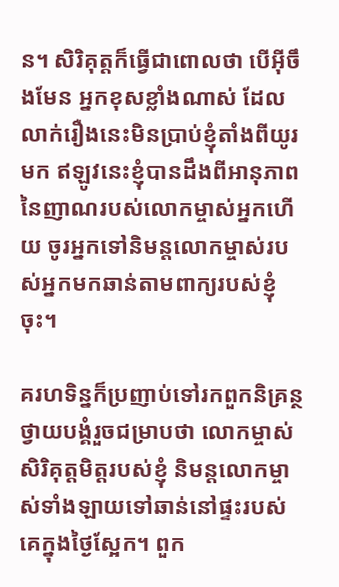ន។ សិរិគុត្តក៏ធ្វើជាពោលថា បើអ៊ីចឹងមែន អ្នកខុសខ្លាំងណាស់ ដែលលាក់រឿងនេះមិនប្រាប់ខ្ញុំតាំងពីយូរមក ឥឡូវនេះខ្ញុំបានដឹងពីអានុភាពនៃញាណរបស់លោកម្ចាស់អ្នកហើយ ចូរអ្នកទៅនិមន្តលោកម្ចាស់របស់អ្នកមកឆាន់តាមពាក្យរបស់ខ្ញុំចុះ។

គរហទិន្នក៏ប្រញាប់ទៅរកពួកនិគ្រន្ថ ថ្វាយបង្គំរួចជម្រាបថា លោកម្ចាស់ សិរិគុត្តមិត្តរបស់ខ្ញុំ និមន្តលោកម្ចាស់ទាំងឡាយទៅឆាន់នៅផ្ទះរបស់គេក្នុងថ្ងៃស្អែក។ ពួក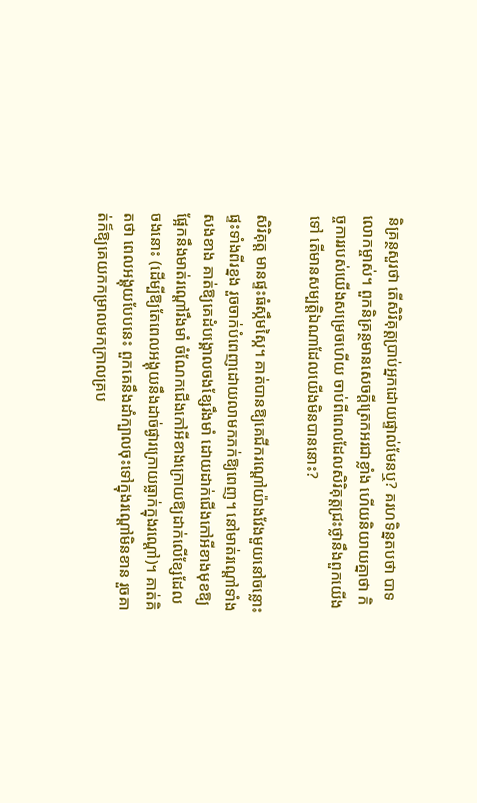និគ្រន្ថសួរថា តើសិរិគុត្តប្រាប់អ្នកដោយផ្ទាល់មែនឬ? គរហទិន្នតបថា បាទ លោកម្ចាស់។ ពួកនិគ្រន្ថមានសេចក្ដីត្រេកអរជាខ្លាំង ហើយនិយាយគ្នាថា កិច្ចការរបស់យើងសម្រេចហើយ ចាប់ពីពេលដែលសិរិគុត្តជ្រះថ្លានឹងពួកយើងទៅ តើមានសម្បត្តិឯណាដែលយើងមិនបាននោះ?

សិរិគុត្ត មានផ្ទះធំស្កឹមស្កៃ។ គាត់បានឱ្យគេជីករណ្តៅយ៉ាងវែងមួយនៅចន្លោះផ្ទះទាំងពីរខ្នង រួចចាក់បំពេញដោយលាមកភក់ឱ្យពេញ។ នៅមាត់រណ្តៅទាំងសងខាង គាត់ឱ្យគេដំបង្គោលចងខ្សែរឹងមាំ ដោយដាក់ជើងកៅអីខាងមុខឱ្យផ្អែកនឹងមាត់រណ្តៅរឹងមាំ ចំណែកជើងកៅអីខាងក្រោយឱ្យដាក់លើខ្សែដែលចងនោះ (ដើម្បីឱ្យតែពេលអង្គុយនឹងដាច់ផ្ងារក្រោយធ្លាក់ក្នុងរណ្តៅ)។ គាត់គិតថា ពេលអង្គុយបែបនេះ ពួកគេនឹងដាំក្បាលចុះទៅក្នុងរណ្តៅមិនខាន រួចគាត់ក៏ឱ្យគេយកកម្រាលមកក្រាលគ្រប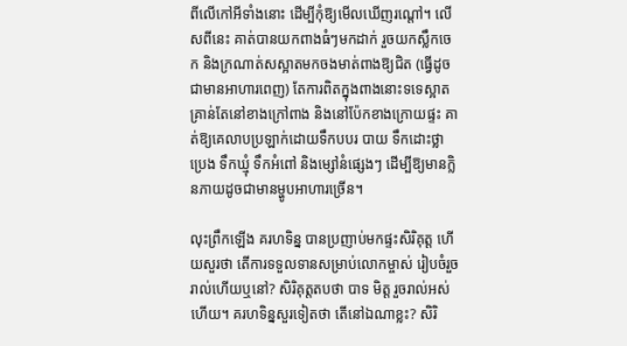ពីលើកៅអីទាំងនោះ ដើម្បីកុំឱ្យមើលឃើញរណ្តៅ។ លើសពីនេះ គាត់បានយកពាងធំៗមកដាក់ រួចយកស្លឹកចេក និងក្រណាត់សស្អាតមកចងមាត់ពាងឱ្យជិត (ធ្វើដូចជាមានអាហារពេញ) តែការពិតក្នុងពាងនោះទទេស្អាត គ្រាន់តែនៅខាងក្រៅពាង និងនៅប៉ែកខាងក្រោយផ្ទះ គាត់ឱ្យគេលាបប្រឡាក់ដោយទឹកបបរ បាយ ទឹកដោះថ្លា ប្រេង ទឹកឃ្មុំ ទឹកអំពៅ និងម្សៅនំផ្សេងៗ ដើម្បីឱ្យមានក្លិនភាយដូចជាមានម្ហូបអាហារច្រើន។

លុះព្រឹកឡើង គរហទិន្ន បានប្រញាប់មកផ្ទះសិរិគុត្ត ហើយសួរថា តើការទទួលទានសម្រាប់លោកម្ចាស់ រៀបចំរួចរាល់ហើយឬនៅ? សិរិគុត្តតបថា បាទ មិត្ត រួចរាល់អស់ហើយ។ គរហទិន្នសួរទៀតថា តើនៅឯណាខ្លះ? សិរិ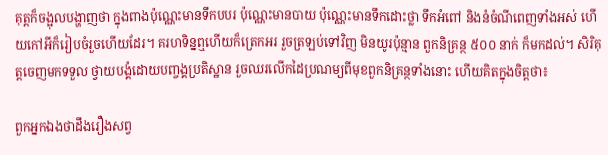គុត្តក៏ចង្អុលបង្ហាញថា ក្នុងពាងប៉ុណ្ណេះមានទឹកបបរ ប៉ុណ្ណេះមានបាយ ប៉ុណ្ណេះមានទឹកដោះថ្លា ទឹកអំពៅ និងនំចំណីពេញទាំងអស់ ហើយកៅអីក៏រៀបចំរួចហើយដែរ។ គរហទិន្នឮហើយក៏ត្រេកអរ រួចត្រឡប់ទៅវិញ មិនយូរប៉ុន្មាន ពួកនិគ្រន្ថ ៥០០ នាក់ ក៏មកដល់។ សិរិគុត្តចេញមកទទួល ថ្វាយបង្គំដោយបញ្ចង្គប្រតិស្ឋាន រួចឈរលើកដៃប្រណម្យពីមុខពួកនិគ្រន្ថទាំងនោះ ហើយគិតក្នុងចិត្តថា៖

ពួកអ្នកឯងថាដឹងរឿងសព្វ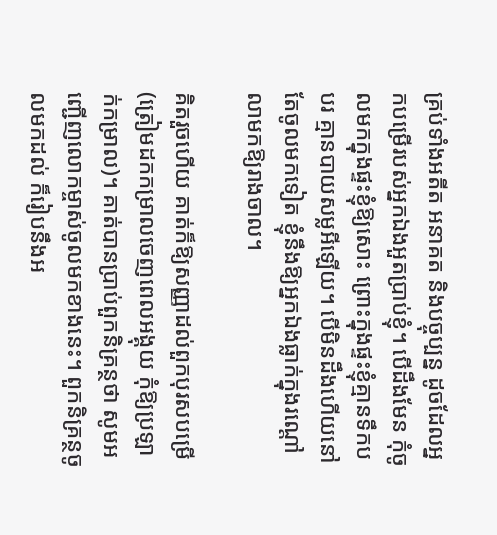គ្រប់ទាំងអតីត អនាគត និងបច្ចុប្បន្ន ដូចដែលអ្នកបម្រើរបស់អ្នកឯងអួតប្រាប់ខ្ញុំ។ បើដឹងមែន កុំចូលមកក្នុងផ្ទះខ្ញុំឱ្យសោះ ព្រោះក្នុងផ្ទះខ្ញុំគ្មានទឹកបបរ គ្មានបាយសម្លអីឡើយ។ បើមិនដឹងហើយនៅតែចូលមកទៀត ខ្ញុំនឹងឱ្យអ្នកឯងធ្លាក់ក្នុងរណ្តៅលាមកឱ្យរាងចាល។

គិតរួចហើយ គាត់ក៏ឱ្យសញ្ញាដល់ពួកបុរសបម្រើ (ត្រៀមដកកម្រាលចេញពេលអង្គុយ កុំឱ្យប្រឡាក់កម្រាល)។ គាត់បានប្រាប់ពួកនិគ្រន្ថថា សូមអញ្ជើញលោកម្ចាស់ចូលមកខាងនេះ។ ពួកនិគ្រន្ថចូលមកដល់ ក៏រៀបនឹងអ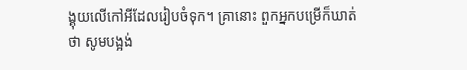ង្គុយលើកៅអីដែលរៀបចំទុក។ គ្រានោះ ពួកអ្នកបម្រើក៏ឃាត់ថា សូមបង្អង់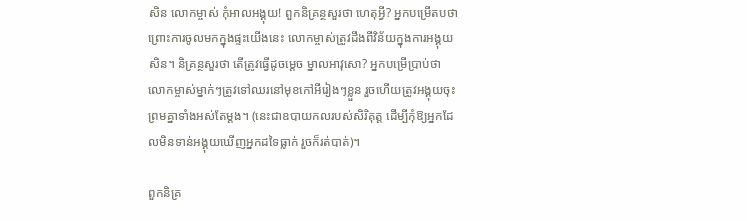សិន លោកម្ចាស់ កុំអាលអង្គុយ! ពួកនិគ្រន្ថសួរថា ហេតុអ្វី? អ្នកបម្រើតបថា ព្រោះការចូលមកក្នុងផ្ទះយើងនេះ លោកម្ចាស់ត្រូវដឹងពីវិន័យក្នុងការអង្គុយសិន។ និគ្រន្ថសួរថា តើត្រូវធ្វើដូចម្ដេច ម្នាលអាវុសោ? អ្នកបម្រើប្រាប់ថា លោកម្ចាស់ម្នាក់ៗត្រូវទៅឈរនៅមុខកៅអីរៀងៗខ្លួន រួចហើយត្រូវអង្គុយចុះព្រមគ្នាទាំងអស់តែម្ដង។ (នេះជាឧបាយកលរបស់សិរិគុត្ត ដើម្បីកុំឱ្យអ្នកដែលមិនទាន់អង្គុយឃើញអ្នកដទៃធ្លាក់ រួចក៏រត់បាត់)។

ពួកនិគ្រ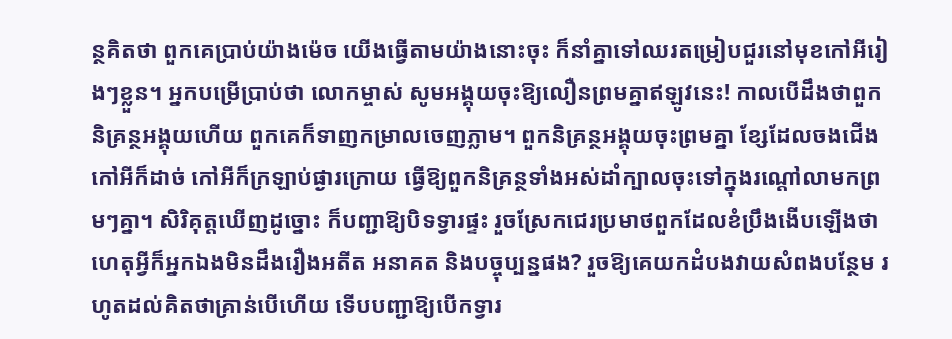ន្ថគិតថា ពួកគេប្រាប់យ៉ាងម៉េច យើងធ្វើតាមយ៉ាងនោះចុះ ក៏នាំគ្នាទៅឈរតម្រៀបជួរនៅមុខកៅអីរៀងៗខ្លួន។ អ្នកបម្រើប្រាប់ថា លោកម្ចាស់ សូមអង្គុយចុះឱ្យលឿនព្រមគ្នាឥឡូវនេះ! កាលបើដឹងថាពួកនិគ្រន្ថអង្គុយហើយ ពួកគេក៏ទាញកម្រាលចេញភ្លាម។ ពួកនិគ្រន្ថអង្គុយចុះព្រមគ្នា ខ្សែដែលចងជើងកៅអីក៏ដាច់ កៅអីក៏ក្រឡាប់ផ្ងារក្រោយ ធ្វើឱ្យពួកនិគ្រន្ថទាំងអស់ដាំក្បាលចុះទៅក្នុងរណ្តៅលាមកព្រមៗគ្នា។ សិរិគុត្តឃើញដូច្នោះ ក៏បញ្ជាឱ្យបិទទ្វារផ្ទះ រួចស្រែកជេរប្រមាថពួកដែលខំប្រឹងងើបឡើងថា ហេតុអ្វីក៏អ្នកឯងមិនដឹងរឿងអតីត អនាគត និងបច្ចុប្បន្នផង? រួចឱ្យគេយកដំបងវាយសំពងបន្ថែម រហូតដល់គិតថាគ្រាន់បើហើយ ទើបបញ្ជាឱ្យបើកទ្វារ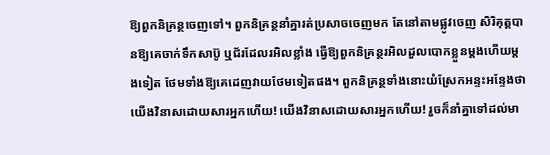ឱ្យពួកនិគ្រន្ថចេញទៅ។ ពួកនិគ្រន្ថនាំគ្នារត់ប្រសាចចេញមក តែនៅតាមផ្លូវចេញ សិរិគុត្តបានឱ្យគេចាក់ទឹកសាប៊ូ ឬជ័រដែលរអិលខ្លាំង ធ្វើឱ្យពួកនិគ្រន្ថរអិលដួលបោកខ្លួនម្ដងហើយម្ដងទៀត ថែមទាំងឱ្យគេដេញវាយថែមទៀតផង។ ពួកនិគ្រន្ថទាំងនោះយំស្រែកអន្ទះអន្ទែងថា យើងវិនាសដោយសារអ្នកហើយ! យើងវិនាសដោយសារអ្នកហើយ! រួចក៏នាំគ្នាទៅដល់មា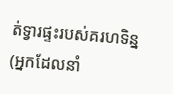ត់ទ្វារផ្ទះរបស់គរហទិន្ន (អ្នកដែលនាំ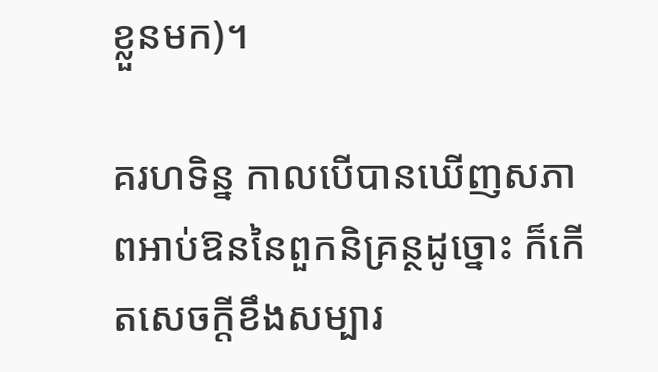ខ្លួនមក)។

គរហទិន្ន កាលបើបានឃើញសភាពអាប់ឱននៃពួកនិគ្រន្ថដូច្នោះ ក៏កើតសេចក្ដីខឹងសម្បារ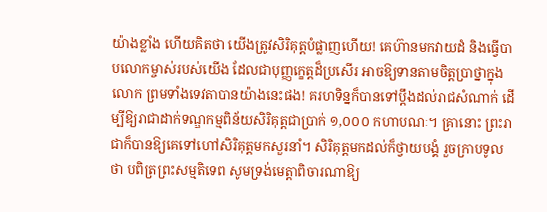យ៉ាងខ្លាំង ហើយគិតថា យើងត្រូវសិរិគុត្តបំផ្លាញហើយ! គេហ៊ានមកវាយដំ និងធ្វើបាបលោកម្ចាស់របស់យើង ដែលជាបុញ្ញក្ខេត្តដ៏ប្រសើរ អាចឱ្យទានតាមចិត្តប្រាថ្នាក្នុងលោក ព្រមទាំងទេវតាបានយ៉ាងនេះផង! គរហទិន្នក៏បានទៅប្ដឹងដល់រាជសំណាក់ ដើម្បីឱ្យរាជាដាក់ទណ្ឌកម្មពិន័យសិរិគុត្តជាប្រាក់ ១,០០០ កហាបណៈ។ គ្រានោះ ព្រះរាជាក៏បានឱ្យគេទៅហៅសិរិគុត្តមកសួរនាំ។ សិរិគុត្តមកដល់ក៏ថ្វាយបង្គំ រួចក្រាបទូលថា បពិត្រព្រះសម្មតិទេព សូមទ្រង់មេត្តាពិចារណាឱ្យ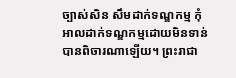ច្បាស់សិន សឹមដាក់ទណ្ឌកម្ម កុំអាលដាក់ទណ្ឌកម្មដោយមិនទាន់បានពិចារណាឡើយ។ ព្រះរាជា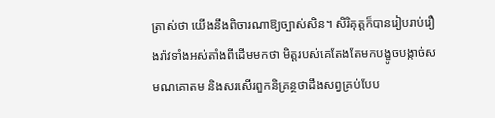ត្រាស់ថា យើងនឹងពិចារណាឱ្យច្បាស់សិន។ សិរិគុត្តក៏បានរៀបរាប់រឿងរ៉ាវទាំងអស់តាំងពីដើមមកថា មិត្តរបស់គេតែងតែមកបង្ខូចបង្កាច់សមណគោតម និងសរសើរពួកនិគ្រន្ថថាដឹងសព្វគ្រប់បែប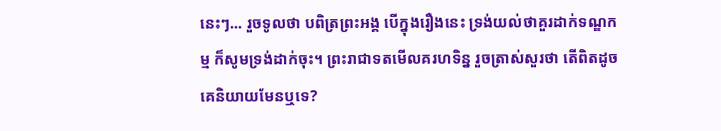នេះៗ... រួចទូលថា បពិត្រព្រះអង្គ បើក្នុងរឿងនេះ ទ្រង់យល់ថាគួរដាក់ទណ្ឌកម្ម ក៏សូមទ្រង់ដាក់ចុះ។ ព្រះរាជាទតមើលគរហទិន្ន រួចត្រាស់សួរថា តើពិតដូចគេនិយាយមែនឬទេ?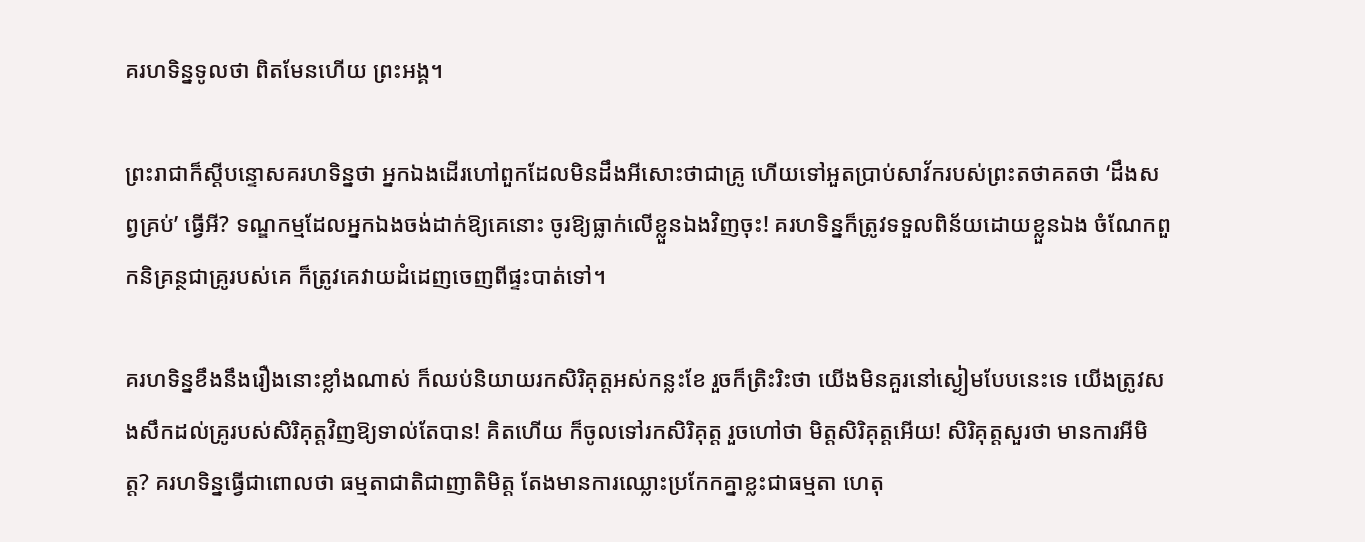គរហទិន្នទូលថា ពិតមែនហើយ ព្រះអង្គ។

ព្រះរាជាក៏ស្ដីបន្ទោសគរហទិន្នថា អ្នកឯងដើរហៅពួកដែលមិនដឹងអីសោះថាជាគ្រូ ហើយទៅអួតប្រាប់សាវ័ករបស់ព្រះតថាគតថា ‘ដឹងសព្វគ្រប់’ ធ្វើអី? ទណ្ឌកម្មដែលអ្នកឯងចង់ដាក់ឱ្យគេនោះ ចូរឱ្យធ្លាក់លើខ្លួនឯងវិញចុះ! គរហទិន្នក៏ត្រូវទទួលពិន័យដោយខ្លួនឯង ចំណែកពួកនិគ្រន្ថជាគ្រូរបស់គេ ក៏ត្រូវគេវាយដំដេញចេញពីផ្ទះបាត់ទៅ។

គរហទិន្នខឹងនឹងរឿងនោះខ្លាំងណាស់ ក៏ឈប់និយាយរកសិរិគុត្តអស់កន្លះខែ រួចក៏ត្រិះរិះថា យើងមិនគួរនៅស្ងៀមបែបនេះទេ យើងត្រូវសងសឹកដល់គ្រូរបស់សិរិគុត្តវិញឱ្យទាល់តែបាន! គិតហើយ ក៏ចូលទៅរកសិរិគុត្ត រួចហៅថា មិត្តសិរិគុត្តអើយ! សិរិគុត្តសួរថា មានការអីមិត្ត? គរហទិន្នធ្វើជាពោលថា ធម្មតាជាតិជាញាតិមិត្ត តែងមានការឈ្លោះប្រកែកគ្នាខ្លះជាធម្មតា ហេតុ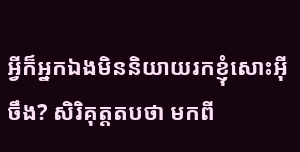អ្វីក៏អ្នកឯងមិននិយាយរកខ្ញុំសោះអ៊ីចឹង? សិរិគុត្តតបថា មកពី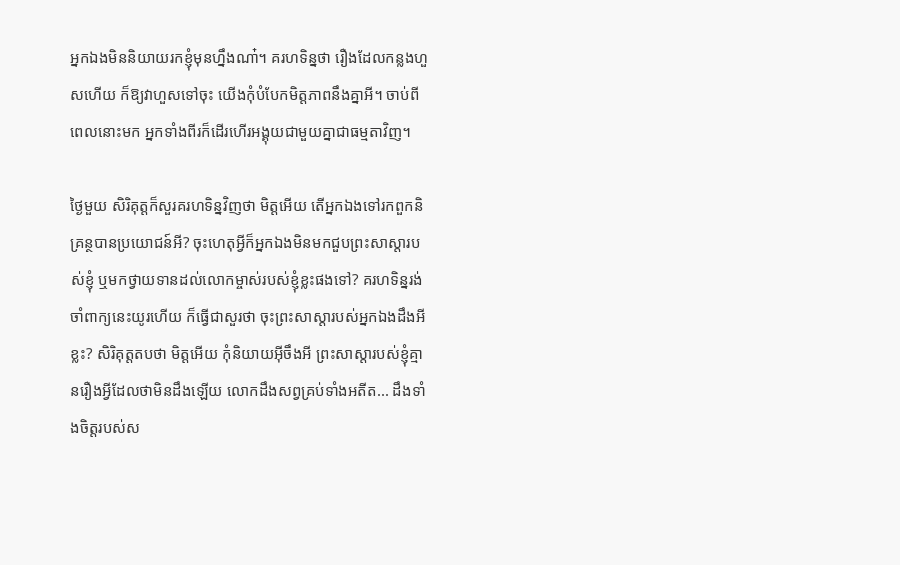អ្នកឯងមិននិយាយរកខ្ញុំមុនហ្នឹងណា៎។ គរហទិន្នថា រឿងដែលកន្លងហួសហើយ ក៏ឱ្យវាហួសទៅចុះ យើងកុំបំបែកមិត្តភាពនឹងគ្នាអី។ ចាប់ពីពេលនោះមក អ្នកទាំងពីរក៏ដើរហើរអង្គុយជាមួយគ្នាជាធម្មតាវិញ។

ថ្ងៃមួយ សិរិគុត្តក៏សួរគរហទិន្នវិញថា មិត្តអើយ តើអ្នកឯងទៅរកពួកនិគ្រន្ថបានប្រយោជន៍អី? ចុះហេតុអ្វីក៏អ្នកឯងមិនមកជួបព្រះសាស្តារបស់ខ្ញុំ ឬមកថ្វាយទានដល់លោកម្ចាស់របស់ខ្ញុំខ្លះផងទៅ? គរហទិន្នរង់ចាំពាក្យនេះយូរហើយ ក៏ធ្វើជាសួរថា ចុះព្រះសាស្តារបស់អ្នកឯងដឹងអីខ្លះ? សិរិគុត្តតបថា មិត្តអើយ កុំនិយាយអ៊ីចឹងអី ព្រះសាស្តារបស់ខ្ញុំគ្មានរឿងអ្វីដែលថាមិនដឹងឡើយ លោកដឹងសព្វគ្រប់ទាំងអតីត... ដឹងទាំងចិត្តរបស់ស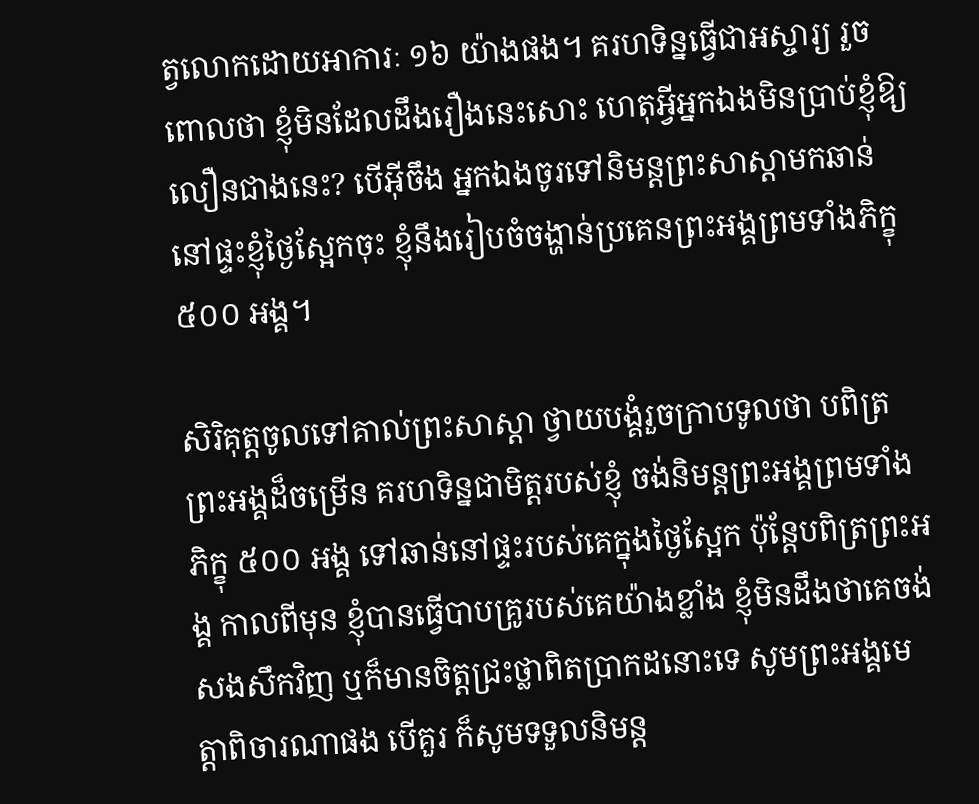ត្វលោកដោយអាការៈ ១៦ យ៉ាងផង។ គរហទិន្នធ្វើជាអស្ចារ្យ រួចពោលថា ខ្ញុំមិនដែលដឹងរឿងនេះសោះ ហេតុអ្វីអ្នកឯងមិនប្រាប់ខ្ញុំឱ្យលឿនជាងនេះ? បើអ៊ីចឹង អ្នកឯងចូរទៅនិមន្តព្រះសាស្តាមកឆាន់នៅផ្ទះខ្ញុំថ្ងៃស្អែកចុះ ខ្ញុំនឹងរៀបចំចង្ហាន់ប្រគេនព្រះអង្គព្រមទាំងភិក្ខុ ៥០០ អង្គ។

សិរិគុត្តចូលទៅគាល់ព្រះសាស្តា ថ្វាយបង្គំរួចក្រាបទូលថា បពិត្រព្រះអង្គដ៏ចម្រើន គរហទិន្នជាមិត្តរបស់ខ្ញុំ ចង់និមន្តព្រះអង្គព្រមទាំងភិក្ខុ ៥០០ អង្គ ទៅឆាន់នៅផ្ទះរបស់គេក្នុងថ្ងៃស្អែក ប៉ុន្តែបពិត្រព្រះអង្គ កាលពីមុន ខ្ញុំបានធ្វើបាបគ្រូរបស់គេយ៉ាងខ្លាំង ខ្ញុំមិនដឹងថាគេចង់សងសឹកវិញ ឬក៏មានចិត្តជ្រះថ្លាពិតប្រាកដនោះទេ សូមព្រះអង្គមេត្តាពិចារណាផង បើគួរ ក៏សូមទទួលនិមន្ត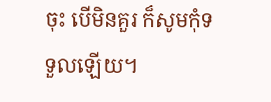ចុះ បើមិនគួរ ក៏សូមកុំទទួលឡើយ។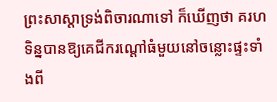ព្រះសាស្តាទ្រង់ពិចារណាទៅ ក៏ឃើញថា គរហទិន្នបានឱ្យគេជីករណ្តៅធំមួយនៅចន្លោះផ្ទះទាំងពី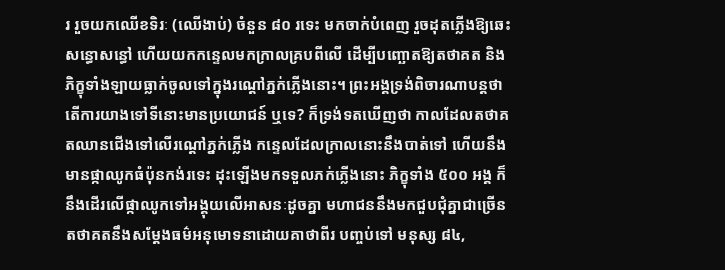រ រួចយកឈើខទិរៈ (ឈើងាប់) ចំនួន ៨០ រទេះ មកចាក់បំពេញ រួចដុតភ្លើងឱ្យឆេះសន្ធោសន្ធៅ ហើយយកកន្ទេលមកក្រាលគ្របពីលើ ដើម្បីបញ្ឆោតឱ្យតថាគត និងភិក្ខុទាំងឡាយធ្លាក់ចូលទៅក្នុងរណ្តៅភ្នក់ភ្លើងនោះ។ ព្រះអង្គទ្រង់ពិចារណាបន្តថា តើការយាងទៅទីនោះមានប្រយោជន៍ ឬទេ? ក៏ទ្រង់ទតឃើញថា កាលដែលតថាគតឈានជើងទៅលើរណ្តៅភ្នក់ភ្លើង កន្ទេលដែលក្រាលនោះនឹងបាត់ទៅ ហើយនឹងមានផ្កាឈូកធំប៉ុនកង់រទេះ ដុះឡើងមកទទួលភក់ភ្លើងនោះ ភិក្ខុទាំង ៥០០ អង្គ ក៏នឹងដើរលើផ្កាឈូកទៅអង្គុយលើអាសនៈដូចគ្នា មហាជននឹងមកជួបជុំគ្នាជាច្រើន តថាគតនឹងសម្ដែងធម៌អនុមោទនាដោយគាថាពីរ បញ្ចប់ទៅ មនុស្ស ៨៤,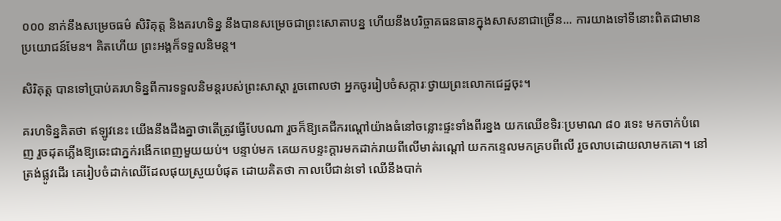០០០ នាក់នឹងសម្រេចធម៌ សិរិគុត្ត និងគរហទិន្ន នឹងបានសម្រេចជាព្រះសោតាបន្ន ហើយនឹងបរិច្ចាគធនធានក្នុងសាសនាជាច្រើន... ការយាងទៅទីនោះពិតជាមានប្រយោជន៍មែន។ គិតហើយ ព្រះអង្គក៏ទទួលនិមន្ត។

សិរិគុត្ត បានទៅប្រាប់គរហទិន្នពីការទទួលនិមន្តរបស់ព្រះសាស្តា រួចពោលថា អ្នកចូររៀបចំសក្ការៈថ្វាយព្រះលោកជេដ្ឋចុះ។

គរហទិន្នគិតថា ឥឡូវនេះ យើងនឹងដឹងគ្នាថាតើត្រូវធ្វើបែបណា រួចក៏ឱ្យគេជីករណ្តៅយ៉ាងធំនៅចន្លោះផ្ទះទាំងពីរខ្នង យកឈើខទិរៈប្រមាណ ៨០ រទេះ មកចាក់បំពេញ រួចដុតភ្លើងឱ្យឆេះជាភ្នក់រងើកពេញមួយយប់។ បន្ទាប់មក គេយកបន្ទះក្ដារមកដាក់រាយពីលើមាត់រណ្តៅ យកកន្ទេលមកគ្របពីលើ រួចលាបដោយលាមកគោ។ នៅត្រង់ផ្លូវដើរ គេរៀបចំដាក់ឈើដែលផុយស្រួយបំផុត ដោយគិតថា កាលបើជាន់ទៅ ឈើនឹងបាក់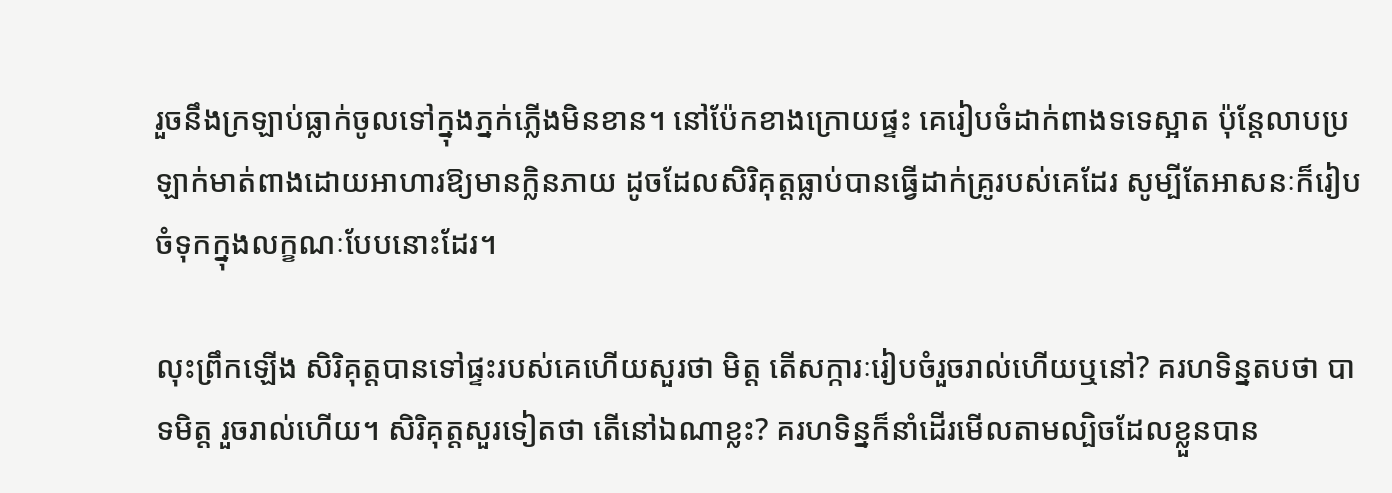រួចនឹងក្រឡាប់ធ្លាក់ចូលទៅក្នុងភ្នក់ភ្លើងមិនខាន។ នៅប៉ែកខាងក្រោយផ្ទះ គេរៀបចំដាក់ពាងទទេស្អាត ប៉ុន្តែលាបប្រឡាក់មាត់ពាងដោយអាហារឱ្យមានក្លិនភាយ ដូចដែលសិរិគុត្តធ្លាប់បានធ្វើដាក់គ្រូរបស់គេដែរ សូម្បីតែអាសនៈក៏រៀបចំទុកក្នុងលក្ខណៈបែបនោះដែរ។

លុះព្រឹកឡើង សិរិគុត្តបានទៅផ្ទះរបស់គេហើយសួរថា មិត្ត តើសក្ការៈរៀបចំរួចរាល់ហើយឬនៅ? គរហទិន្នតបថា បាទមិត្ត រួចរាល់ហើយ។ សិរិគុត្តសួរទៀតថា តើនៅឯណាខ្លះ? គរហទិន្នក៏នាំដើរមើលតាមល្បិចដែលខ្លួនបាន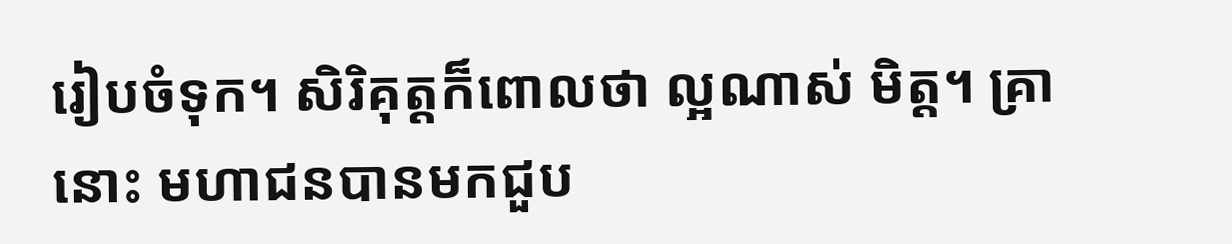រៀបចំទុក។ សិរិគុត្តក៏ពោលថា ល្អណាស់ មិត្ត។ គ្រានោះ មហាជនបានមកជួប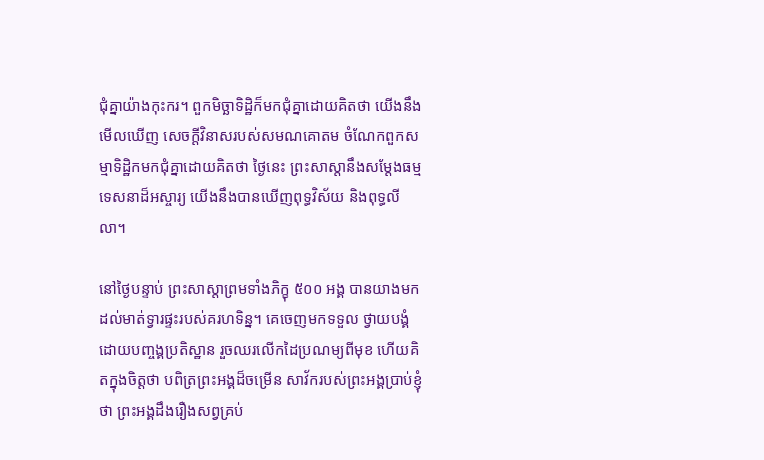ជុំគ្នាយ៉ាងកុះករ។ ពួកមិច្ឆាទិដ្ឋិក៏មកជុំគ្នាដោយគិតថា យើងនឹងមើលឃើញ សេចក្ដីវិនាសរបស់សមណគោតម ចំណែកពួកសម្មាទិដ្ឋិកមកជុំគ្នាដោយគិតថា ថ្ងៃនេះ ព្រះសាស្តានឹងសម្ដែងធម្មទេសនាដ៏អស្ចារ្យ យើងនឹងបានឃើញពុទ្ធវិស័យ និងពុទ្ធលីលា។

នៅថ្ងៃបន្ទាប់ ព្រះសាស្តាព្រមទាំងភិក្ខុ ៥០០ អង្គ បានយាងមកដល់មាត់ទ្វារផ្ទះរបស់គរហទិន្ន។ គេចេញមកទទួល ថ្វាយបង្គំដោយបញ្ចង្គប្រតិស្ឋាន រួចឈរលើកដៃប្រណម្យពីមុខ ហើយគិតក្នុងចិត្តថា បពិត្រព្រះអង្គដ៏ចម្រើន សាវ័ករបស់ព្រះអង្គប្រាប់ខ្ញុំថា ព្រះអង្គដឹងរឿងសព្វគ្រប់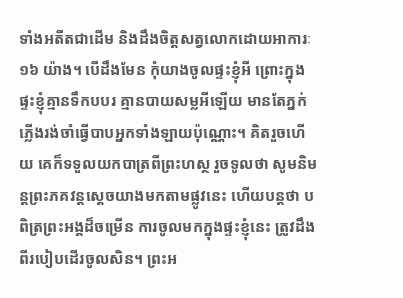ទាំងអតីតជាដើម និងដឹងចិត្តសត្វលោកដោយអាការៈ ១៦ យ៉ាង។ បើដឹងមែន កុំយាងចូលផ្ទះខ្ញុំអី ព្រោះក្នុងផ្ទះខ្ញុំគ្មានទឹកបបរ គ្មានបាយសម្លអីឡើយ មានតែភ្នក់ភ្លើងរង់ចាំធ្វើបាបអ្នកទាំងឡាយប៉ុណ្ណោះ។ គិតរួចហើយ គេក៏ទទួលយកបាត្រពីព្រះហស្ថ រួចទូលថា សូមនិមន្តព្រះភគវន្តស្ដេចយាងមកតាមផ្លូវនេះ ហើយបន្តថា បពិត្រព្រះអង្គដ៏ចម្រើន ការចូលមកក្នុងផ្ទះខ្ញុំនេះ ត្រូវដឹងពីរបៀបដើរចូលសិន។ ព្រះអ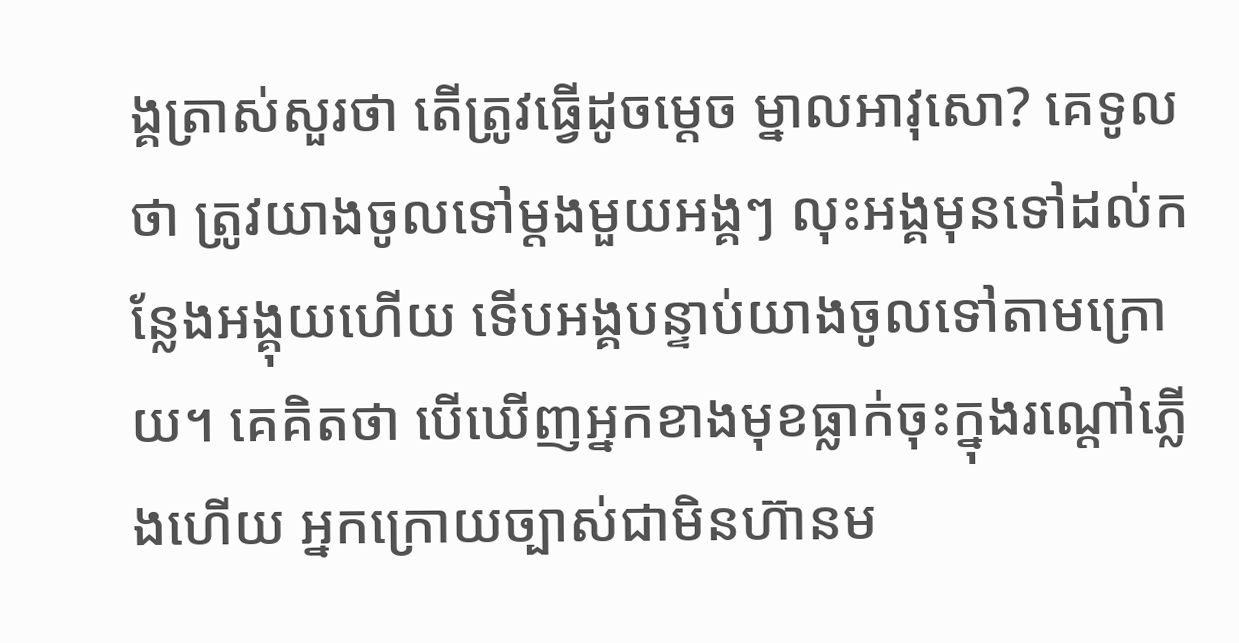ង្គត្រាស់សួរថា តើត្រូវធ្វើដូចម្ដេច ម្នាលអាវុសោ? គេទូលថា ត្រូវយាងចូលទៅម្ដងមួយអង្គៗ លុះអង្គមុនទៅដល់កន្លែងអង្គុយហើយ ទើបអង្គបន្ទាប់យាងចូលទៅតាមក្រោយ។ គេគិតថា បើឃើញអ្នកខាងមុខធ្លាក់ចុះក្នុងរណ្តៅភ្លើងហើយ អ្នកក្រោយច្បាស់ជាមិនហ៊ានម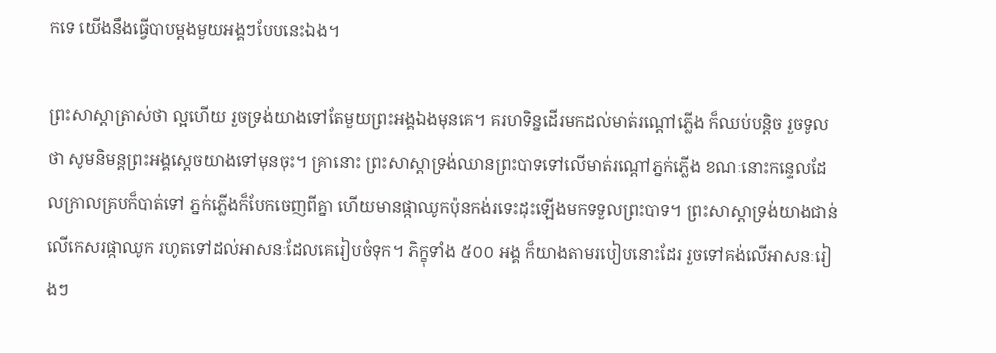កទេ យើងនឹងធ្វើបាបម្ដងមួយអង្គៗបែបនេះឯង។

ព្រះសាស្តាត្រាស់ថា ល្អហើយ រួចទ្រង់យាងទៅតែមួយព្រះអង្គឯងមុនគេ។ គរហទិន្នដើរមកដល់មាត់រណ្តៅភ្លើង ក៏ឈប់បន្តិច រួចទូលថា សូមនិមន្តព្រះអង្គស្ដេចយាងទៅមុនចុះ។ គ្រានោះ ព្រះសាស្តាទ្រង់ឈានព្រះបាទទៅលើមាត់រណ្តៅភ្នក់ភ្លើង ខណៈនោះកន្ទេលដែលក្រាលគ្របក៏បាត់ទៅ ភ្នក់ភ្លើងក៏បែកចេញពីគ្នា ហើយមានផ្កាឈូកប៉ុនកង់រទេះដុះឡើងមកទទួលព្រះបាទ។ ព្រះសាស្តាទ្រង់យាងជាន់លើកេសរផ្កាឈូក រហូតទៅដល់អាសនៈដែលគេរៀបចំទុក។ ភិក្ខុទាំង ៥០០ អង្គ ក៏យាងតាមរបៀបនោះដែរ រួចទៅគង់លើអាសនៈរៀងៗ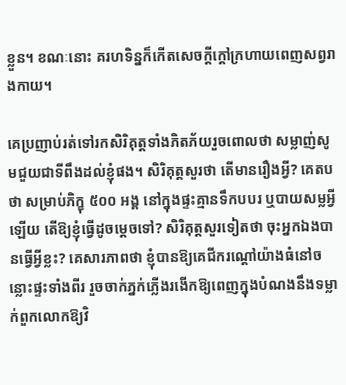ខ្លួន។ ខណៈនោះ គរហទិន្នក៏កើតសេចក្ដីក្តៅក្រហាយពេញសព្វរាងកាយ។

គេប្រញាប់រត់ទៅរកសិរិគុត្តទាំងភិតភ័យរួចពោលថា សម្លាញ់សូមជួយជាទីពឹងដល់ខ្ញុំផង។ សិរិគុត្តសួរថា តើមានរឿងអ្វី? គេតបថា សម្រាប់ភិក្ខុ ៥០០ អង្គ នៅក្នុងផ្ទះគ្មានទឹកបបរ ឬបាយសម្លអ្វីឡើយ តើឱ្យខ្ញុំធ្វើដូចម្ដេចទៅ? សិរិគុត្តសួរទៀតថា ចុះអ្នកឯងបានធ្វើអ្វីខ្លះ? គេសារភាពថា ខ្ញុំបានឱ្យគេជីករណ្តៅយ៉ាងធំនៅចន្លោះផ្ទះទាំងពីរ រួចចាក់ភ្នក់ភ្លើងរងើកឱ្យពេញក្នុងបំណងនឹងទម្លាក់ពួកលោកឱ្យវិ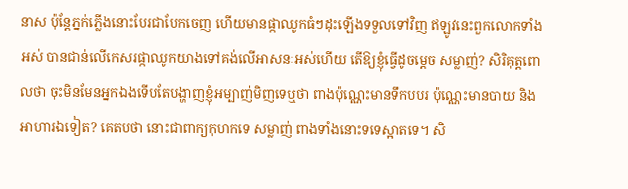នាស ប៉ុន្តែភ្នក់ភ្លើងនោះបែរជាបែកចេញ ហើយមានផ្កាឈូកធំៗដុះឡើងទទួលទៅវិញ ឥឡូវនេះពួកលោកទាំងអស់ បានជាន់លើកេសរផ្កាឈូកយាងទៅគង់លើអាសនៈអស់ហើយ តើឱ្យខ្ញុំធ្វើដូចម្ដេច សម្លាញ់? សិរិគុត្តពោលថា ចុះមិនមែនអ្នកឯងទើបតែបង្ហាញខ្ញុំអម្បាញ់មិញទេឬថា ពាងប៉ុណ្ណេះមានទឹកបបរ ប៉ុណ្ណេះមានបាយ និងអាហារឯទៀត? គេតបថា នោះជាពាក្យកុហកទេ សម្លាញ់ ពាងទាំងនោះទទេស្អាតទេ។ សិ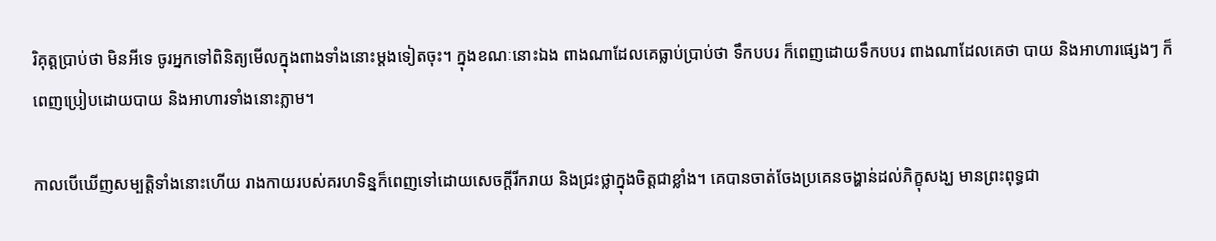រិគុត្តប្រាប់ថា មិនអីទេ ចូរអ្នកទៅពិនិត្យមើលក្នុងពាងទាំងនោះម្ដងទៀតចុះ។ ក្នុងខណៈនោះឯង ពាងណាដែលគេធ្លាប់ប្រាប់ថា ទឹកបបរ ក៏ពេញដោយទឹកបបរ ពាងណាដែលគេថា បាយ និងអាហារផ្សេងៗ ក៏ពេញប្រៀបដោយបាយ និងអាហារទាំងនោះភ្លាម។

កាលបើឃើញសម្បត្តិទាំងនោះហើយ រាងកាយរបស់គរហទិន្នក៏ពេញទៅដោយសេចក្ដីរីករាយ និងជ្រះថ្លាក្នុងចិត្តជាខ្លាំង។ គេបានចាត់ចែងប្រគេនចង្ហាន់ដល់ភិក្ខុសង្ឃ មានព្រះពុទ្ធជា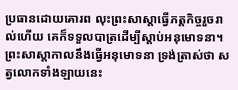ប្រធានដោយគោរព លុះព្រះសាស្តាធ្វើភត្តកិច្ចរួចរាល់ហើយ គេក៏ទទួលបាត្រដើម្បីស្ដាប់អនុមោទនា។ ព្រះសាស្តាកាលនឹងធ្វើអនុមោទនា ទ្រង់ត្រាស់ថា សត្វលោកទាំងឡាយនេះ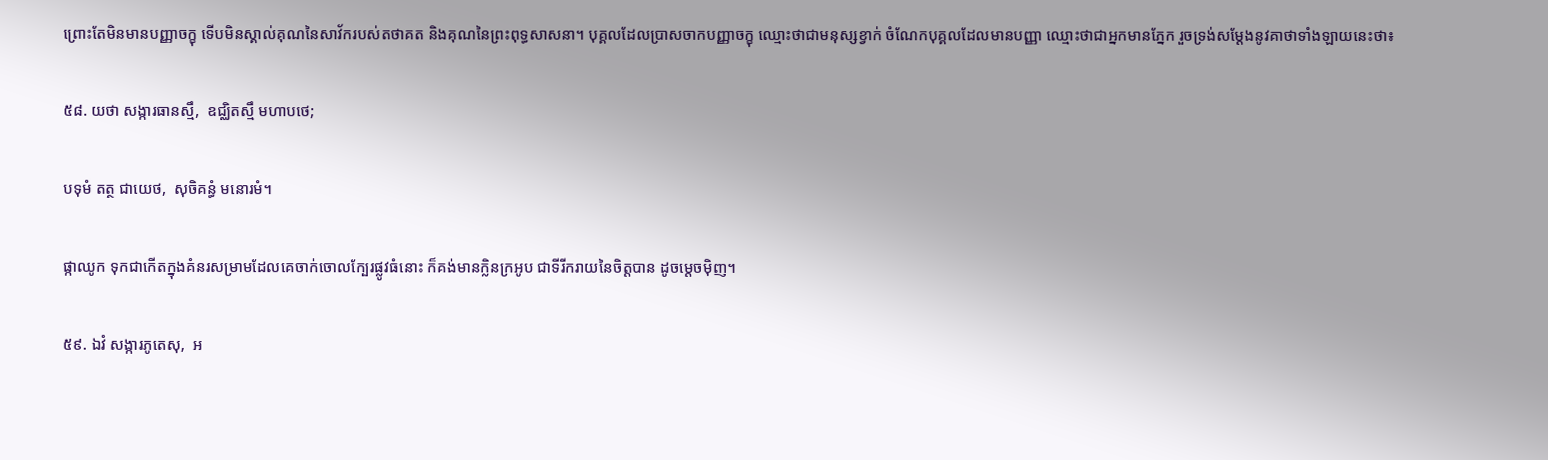ព្រោះតែមិនមានបញ្ញាចក្ខុ ទើបមិនស្គាល់គុណនៃសាវ័ករបស់តថាគត និងគុណនៃព្រះពុទ្ធសាសនា។ បុគ្គលដែលប្រាសចាកបញ្ញាចក្ខុ ឈ្មោះថាជាមនុស្សខ្វាក់ ចំណែកបុគ្គលដែលមានបញ្ញា ឈ្មោះថាជាអ្នកមានភ្នែក រួចទ្រង់សម្ដែងនូវគាថាទាំងឡាយនេះថា៖

៥៨. យថា សង្ការធានស្មឹ,  ឧជ្ឈិតស្មឹ មហាបថេ;

បទុមំ តត្ថ ជាយេថ,  សុចិគន្ធំ មនោរមំ។

ផ្កាឈូក ទុកជាកើតក្នុងគំនរសម្រាមដែលគេចាក់ចោលក្បែរផ្លូវធំនោះ ក៏គង់មានក្លិនក្រអូប ជាទីរីករាយនៃចិត្តបាន ដូចម្តេចម៉ិញ។

៥៩. ឯវំ សង្ការភូតេសុ,  អ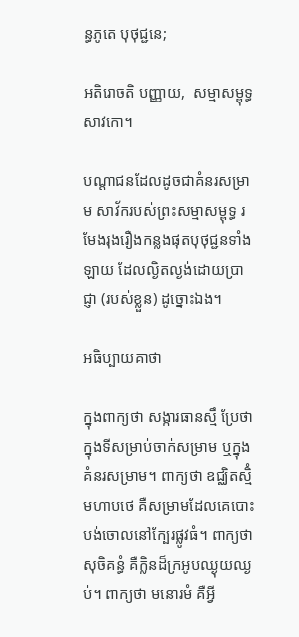ន្ធភូតេ បុថុជ្ជនេ;

អតិរោចតិ បញ្ញាយ,  សម្មាសម្ពុទ្ធសាវកោ។

បណ្តាជនដែលដូចជាគំនរសម្រាម សាវ័ករបស់ព្រះសម្មាសម្ពុទ្ធ រមែងរុងរឿងកន្លងផុតបុថុជ្ជនទាំងឡាយ ដែលល្ងិតល្ងង់ដោយប្រាជ្ញា (របស់ខ្លួន) ដូច្នោះឯង។

អធិប្បាយគាថា

ក្នុងពាក្យថា សង្ការធានស្មឹ ប្រែថា ក្នុងទីសម្រាប់ចាក់សម្រាម ឬក្នុងគំនរសម្រាម។ ពាក្យថា ឧជ្ឈិតស្មិំ មហាបថេ គឺសម្រាមដែលគេបោះបង់ចោលនៅក្បែរផ្លូវធំ។ ពាក្យថា សុចិគន្ធំ គឺក្លិនដ៏ក្រអូបឈ្ងុយឈ្ងប់។ ពាក្យថា មនោរមំ គឺអ្វី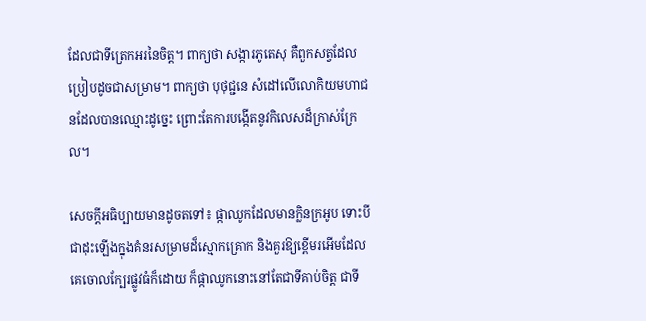ដែលជាទីត្រេកអរនៃចិត្ត។ ពាក្យថា សង្ការភូតេសុ គឺពួកសត្វដែលប្រៀបដូចជាសម្រាម។ ពាក្យថា បុថុជ្ជនេ សំដៅលើលោកិយមហាជនដែលបានឈ្មោះដូច្នេះ ព្រោះតែការបង្កើតនូវកិលេសដ៏ក្រាស់ក្រែល។

សេចក្ដីអធិប្បាយមានដូចតទៅ៖ ផ្កាឈូកដែលមានក្លិនក្រអូប ទោះបីជាដុះឡើងក្នុងគំនរសម្រាមដ៏ស្មោកគ្រោក និងគួរឱ្យខ្ពើមរអើមដែលគេចោលក្បែរផ្លូវធំក៏ដោយ ក៏ផ្កាឈូកនោះនៅតែជាទីគាប់ចិត្ត ជាទី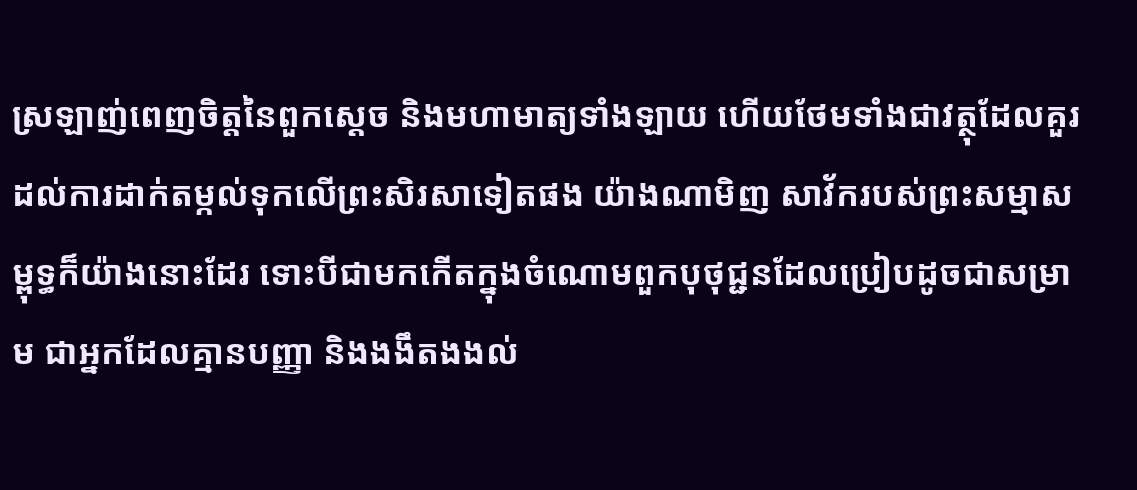ស្រឡាញ់ពេញចិត្តនៃពួកស្ដេច និងមហាមាត្យទាំងឡាយ ហើយថែមទាំងជាវត្ថុដែលគួរដល់ការដាក់តម្កល់ទុកលើព្រះសិរសាទៀតផង យ៉ាងណាមិញ សាវ័ករបស់ព្រះសម្មាសម្ពុទ្ធក៏យ៉ាងនោះដែរ ទោះបីជាមកកើតក្នុងចំណោមពួកបុថុជ្ជនដែលប្រៀបដូចជាសម្រាម ជាអ្នកដែលគ្មានបញ្ញា និងងងឹតងងល់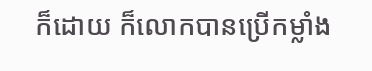ក៏ដោយ ក៏លោកបានប្រើកម្លាំង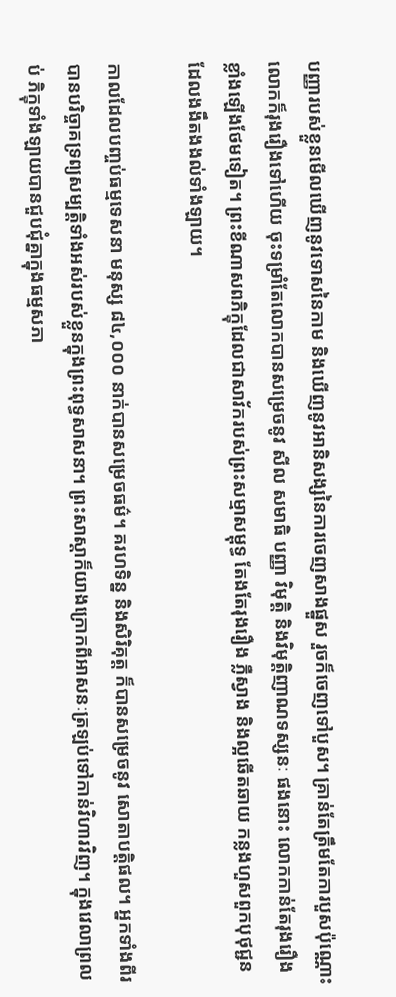បញ្ញារបស់ខ្លួនមើលឃើញនូវទោសនៃកាម និងឃើញនូវអានិសង្សនៃការចេញសាងផ្នួស រួចក៏ចេញទៅបួស។ គ្រាន់តែត្រឹមតែការបួសប៉ុណ្ណោះ លោកក៏រុងរឿងទៅហើយ ចុះទម្រាំតែលោកបានសម្រេចនូវ សីល សមាធិ បញ្ញា វិមុត្តិ និងវិមុត្តិញាណទស្សនៈ ផងនោះ លោកកាន់តែរុងរឿងខ្លាំងឡើងថែមទៀត។ ព្រះខីណាសពភិក្ខុដែលជាសាវ័ករបស់ព្រះសម្មាសម្ពុទ្ធ តែងតែរុងរឿង ភ្លឺស្វាង និងល្អឆើតឆាយ កន្លងហួសពួកបុថុជ្ជនដែលងងឹតងងល់ទាំងឡាយ។

កាលដែលបញ្ចប់ធម្មទេសនា មនុស្ស ៨៤,០០០ នាក់បានសម្រេចធម៌។ គរហទិន្ន និងសិរិគុត្ត ក៏បានសម្រេចនូវ សោតាបត្តិផល។ អ្នកទាំងពីរ បានបរិច្ចាគទ្រព្យសម្បត្តិទាំងអស់របស់ខ្លួនក្នុងព្រះពុទ្ធសាសនា។ ព្រះសាស្តាក៏យាងក្រោកពីអាសនៈត្រឡប់ទៅកាន់វិហារវិញ។ ក្នុងវេលាព្រលប់ ភិក្ខុទាំងឡាយបានជួបជុំគ្នាក្នុងធម្មសភា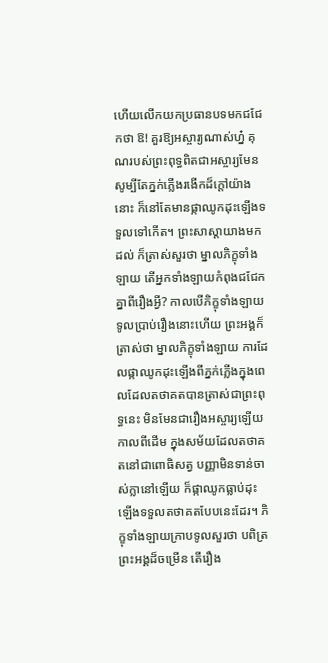ហើយលើកយកប្រធានបទមកជជែកថា ឱ! គួរឱ្យអស្ចារ្យណាស់ហ្ន៎ គុណរបស់ព្រះពុទ្ធពិតជាអស្ចារ្យមែន សូម្បីតែភ្នក់ភ្លើងរងើកដ៏ក្តៅយ៉ាងនោះ ក៏នៅតែមានផ្កាឈូកដុះឡើងទទួលទៅកើត។ ព្រះសាស្តាយាងមកដល់ ក៏ត្រាស់សួរថា ម្នាលភិក្ខុទាំងឡាយ តើអ្នកទាំងឡាយកំពុងជជែកគ្នាពីរឿងអ្វី? កាលបើភិក្ខុទាំងឡាយទូលប្រាប់រឿងនោះហើយ ព្រះអង្គក៏ត្រាស់ថា ម្នាលភិក្ខុទាំងឡាយ ការដែលផ្កាឈូកដុះឡើងពីភ្នក់ភ្លើងក្នុងពេលដែលតថាគតបានត្រាស់ជាព្រះពុទ្ធនេះ មិនមែនជារឿងអស្ចារ្យឡើយ កាលពីដើម ក្នុងសម័យដែលតថាគតនៅជាពោធិសត្វ បញ្ញាមិនទាន់ចាស់ក្លានៅឡើយ ក៏ផ្កាឈូកធ្លាប់ដុះឡើងទទួលតថាគតបែបនេះដែរ។ ភិក្ខុទាំងឡាយក្រាបទូលសួរថា បពិត្រព្រះអង្គដ៏ចម្រើន តើរឿង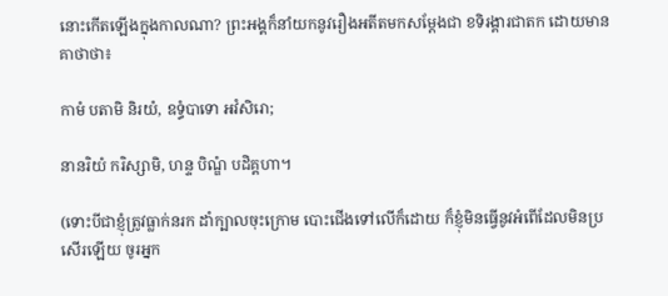នោះកើតឡើងក្នុងកាលណា? ព្រះអង្គក៏នាំយកនូវរឿងអតីតមកសម្ដែងជា ខទិរង្គារជាតក ដោយមានគាថាថា៖

កាមំ បតាមិ និរយំ, ឧទ្ធំបាទោ អវំសិរោ;

នានរិយំ ករិស្សាមិ, ហន្ទ បិណ្ឌំ បដិគ្គហា។

(ទោះបីជាខ្ញុំត្រូវធ្លាក់នរក ដាំក្បាលចុះក្រោម បោះជើងទៅលើក៏ដោយ ក៏ខ្ញុំមិនធ្វើនូវអំពើដែលមិនប្រសើរឡើយ ចូរអ្នក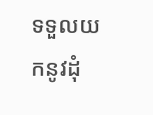ទទួលយកនូវដុំ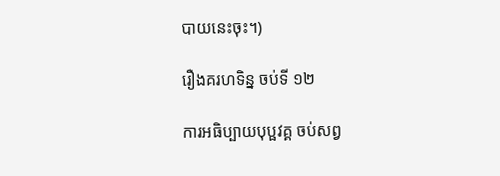បាយនេះចុះ។)

រឿងគរហទិន្ន ចប់ទី ១២

ការអធិប្បាយបុប្ផវគ្គ ចប់សព្វ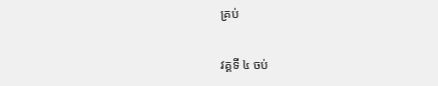គ្រប់

វគ្គទី ៤ ចប់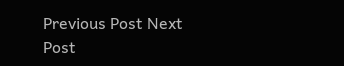Previous Post Next Post